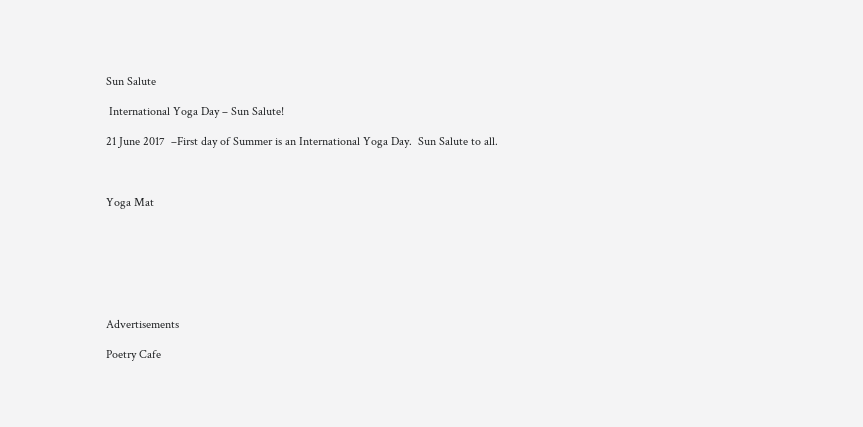Sun Salute

 International Yoga Day – Sun Salute!

21 June 2017  –First day of Summer is an International Yoga Day.  Sun Salute to all.



Yoga Mat







Advertisements

Poetry Cafe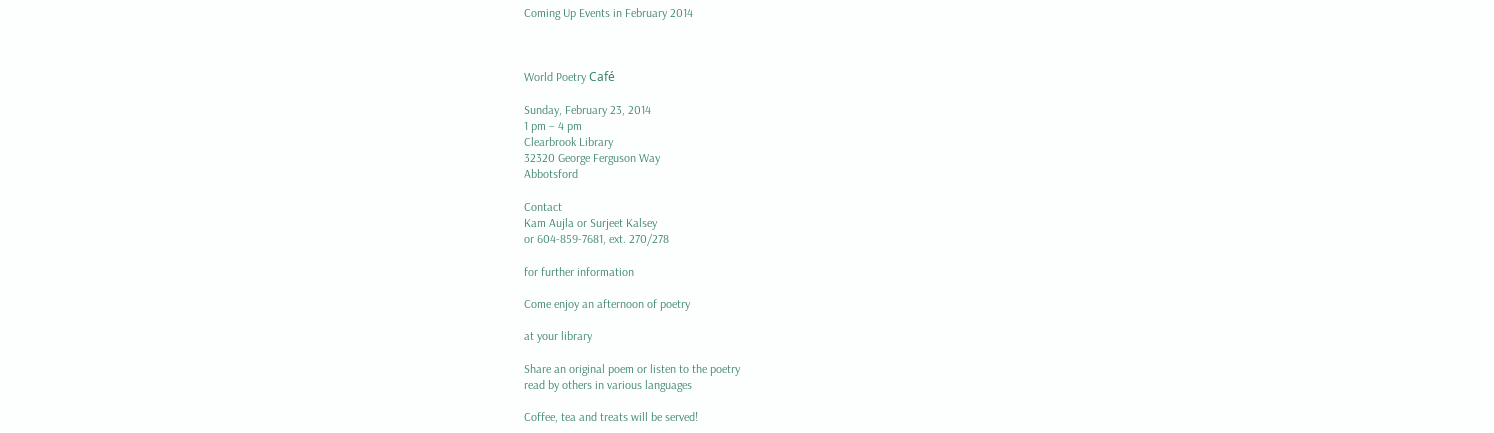Coming Up Events in February 2014



World Poetry Café

Sunday, February 23, 2014
1 pm – 4 pm
Clearbrook Library
32320 George Ferguson Way
Abbotsford

Contact
Kam Aujla or Surjeet Kalsey
or 604-859-7681, ext. 270/278

for further information

Come enjoy an afternoon of poetry

at your library

Share an original poem or listen to the poetry
read by others in various languages

Coffee, tea and treats will be served!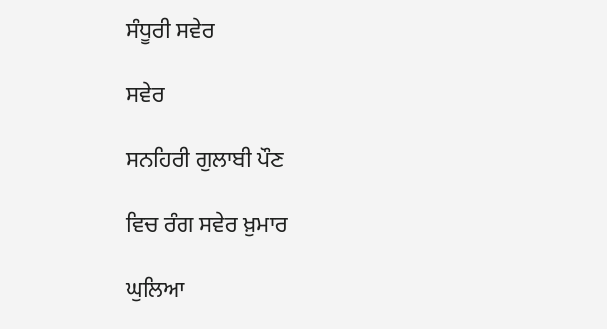ਸੰਧੂਰੀ ਸਵੇਰ

ਸਵੇਰ

ਸਨਹਿਰੀ ਗੁਲਾਬੀ ਪੌਣ

ਵਿਚ ਰੰਗ ਸਵੇਰ ਖ਼ੁਮਾਰ

ਘੁਲਿਆ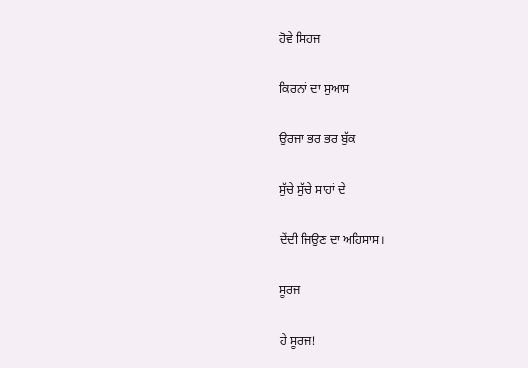ਹੋਵੇ ਸਿਹਜ

ਕਿਰਨਾਂ ਦਾ ਸੁਆਸ

ਉਰਜਾ ਭਰ ਭਰ ਬੁੱਕ

ਸੁੱਚੇ ਸੁੱਚੇ ਸਾਹਾਂ ਦੇ

ਦੇਂਦੀ ਜਿਉਣ ਦਾ ਅਹਿਸਾਸ।

ਸੂਰਜ

ਹੇ ਸੂਰਜ!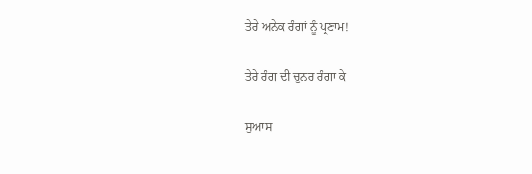ਤੇਰੇ ਅਨੇਕ ਰੰਗਾਂ ਨੂੰ ਪ੍ਰਣਾਮ!

ਤੇਰੇ ਰੰਗ ਦੀ ਚੁਨਰ ਰੰਗਾ ਕੇ

ਸੁਆਸ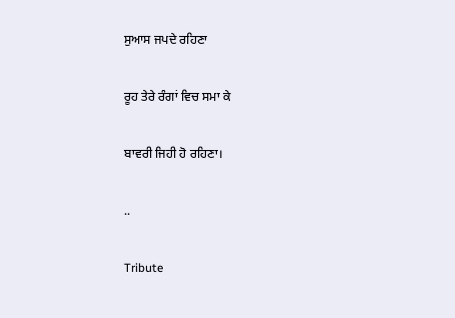ਸੁਆਸ ਜਪਦੇ ਰਹਿਣਾ

ਰੂਹ ਤੇਰੇ ਰੰਗਾਂ ਵਿਚ ਸਮਾ ਕੇ

ਬਾਵਰੀ ਜਿਹੀ ਹੋ ਰਹਿਣਾ।

..

Tribute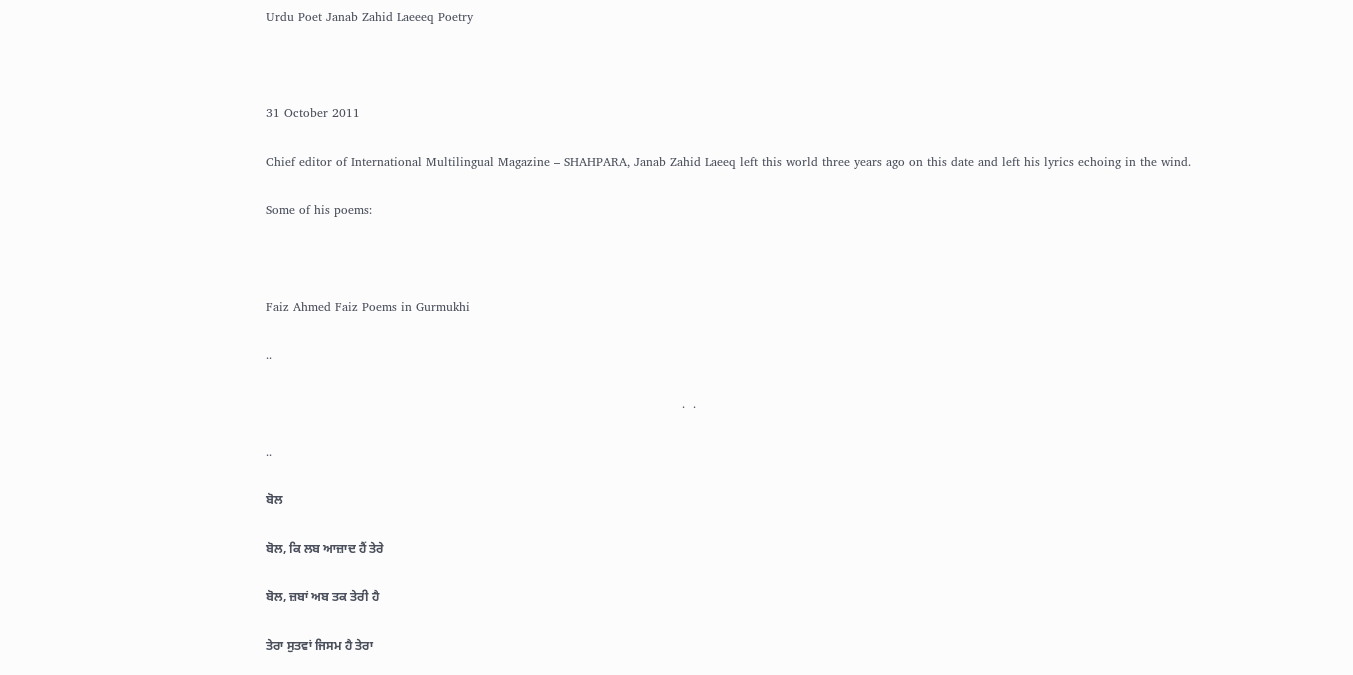Urdu Poet Janab Zahid Laeeeq Poetry



31 October 2011

Chief editor of International Multilingual Magazine – SHAHPARA, Janab Zahid Laeeq left this world three years ago on this date and left his lyrics echoing in the wind.

Some of his poems:



Faiz Ahmed Faiz Poems in Gurmukhi

..

                                                                                                        .  .

..

ਬੋਲ

ਬੋਲ, ਕਿ ਲਬ ਆਜ਼ਾਦ ਹੈਂ ਤੇਰੇ

ਬੋਲ, ਜ਼ਬਾਂ ਅਬ ਤਕ ਤੇਰੀ ਹੈ

ਤੇਰਾ ਸੁਤਵਾਂ ਜਿਸਮ ਹੈ ਤੇਰਾ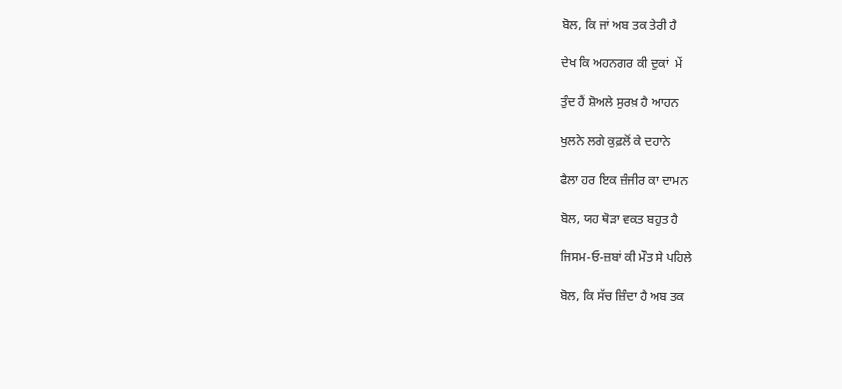ਬੋਲ, ਕਿ ਜਾਂ ਅਬ ਤਕ ਤੇਰੀ ਹੈ

ਦੇਖ ਕਿ ਅਹਨਗਰ ਕੀ ਦੁਕਾਂ  ਮੇਂ

ਤੁੰਦ ਹੈਂ ਸ਼ੋਅਲੇ ਸੁਰਖ਼ ਹੈ ਆਹਨ

ਖੁਲਨੇ ਲਗੇ ਕੁਫ਼ਲੋਂ ਕੇ ਦਹਾਨੇ

ਫੈਲਾ ਹਰ ਇਕ ਜ਼ੰਜੀਰ ਕਾ ਦਾਮਨ

ਬੋਲ, ਯਹ ਥੋੜਾ ਵਕਤ ਬਹੁਤ ਹੈ

ਜਿਸਮ-ਓ-ਜ਼ਬਾਂ ਕੀ ਮੌਤ ਸੇ ਪਹਿਲੇ

ਬੋਲ, ਕਿ ਸੱਚ ਜ਼ਿੰਦਾ ਹੈ ਅਬ ਤਕ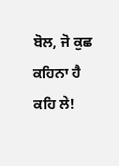ਬੋਲ, ਜੋ ਕੁਛ ਕਹਿਨਾ ਹੈ ਕਹਿ ਲੇ!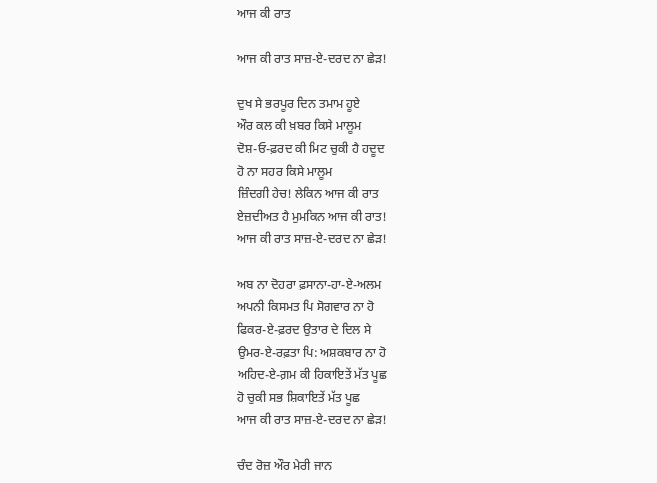ਆਜ ਕੀ ਰਾਤ

ਆਜ ਕੀ ਰਾਤ ਸਾਜ਼-ਏ-ਦਰਦ ਨਾ ਛੇੜ!

ਦੁਖ ਸੇ ਭਰਪੂਰ ਦਿਨ ਤਮਾਮ ਹੂਏ
ਔਰ ਕਲ ਕੀ ਖ਼ਬਰ ਕਿਸੇ ਮਾਲੂਮ
ਦੋਸ਼-ਓ-ਫ਼ਰਦ ਕੀ ਮਿਟ ਚੁਕੀ ਹੈ ਹਦੂਦ
ਹੋ ਨਾ ਸਹਰ ਕਿਸੇ ਮਾਲੂਮ
ਜ਼ਿੰਦਗੀ ਹੇਚ! ਲੇਕਿਨ ਆਜ ਕੀ ਰਾਤ
ਏਜ਼ਦੀਅਤ ਹੈ ਮੁਮਕਿਨ ਆਜ ਕੀ ਰਾਤ!
ਆਜ ਕੀ ਰਾਤ ਸਾਜ਼-ਏ-ਦਰਦ ਨਾ ਛੇੜ!

ਅਬ ਨਾ ਦੋਹਰਾ ਫ਼ਸਾਨਾ-ਹਾ-ਏ-ਅਲਮ
ਅਪਨੀ ਕਿਸਮਤ ਪਿ ਸੋਗਵਾਰ ਨਾ ਹੋ
ਫਿਕਰ-ਏ-ਫ਼ਰਦ ਉਤਾਰ ਦੇ ਦਿਲ ਸੇ
ਉਮਰ-ਏ-ਰਫ਼ਤਾ ਪਿ: ਅਸ਼ਕਬਾਰ ਨਾ ਹੋ
ਅਹਿਦ-ਏ-ਗ਼ਮ ਕੀ ਹਿਕਾਇਤੇਂ ਮੱਤ ਪੂਛ
ਹੋ ਚੁਕੀ ਸਭ ਸ਼ਿਕਾਇਤੇਂ ਮੱਤ ਪੂਛ
ਆਜ ਕੀ ਰਾਤ ਸਾਜ਼-ਏ-ਦਰਦ ਨਾ ਛੇੜ!

ਚੰਦ ਰੋਜ਼ ਔਰ ਮੇਰੀ ਜਾਨ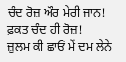ਚੰਦ ਰੋਜ਼ ਔਰ ਮੇਰੀ ਜਾਨ! ਫ਼ਕਤ ਚੰਦ ਹੀ ਰੋਜ਼!
ਜ਼ੁਲਮ ਕੀ ਛਾਓਂ ਮੇਂ ਦਮ ਲੇਨੇ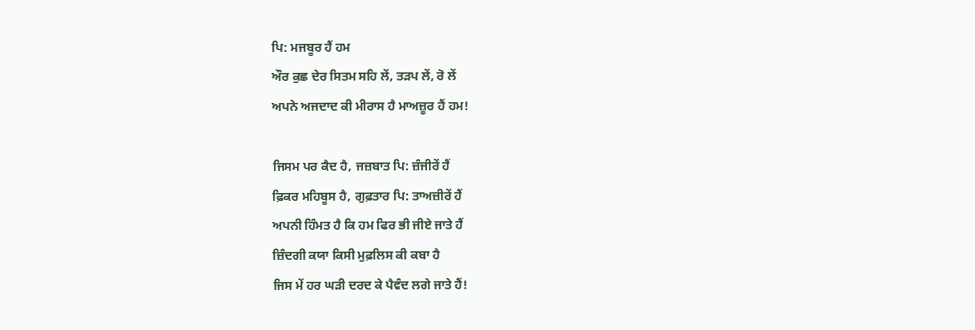ਪਿ: ਮਜਬੂਰ ਹੈਂ ਹਮ
ਔਰ ਕੁਛ ਦੇਰ ਸਿਤਮ ਸਹਿ ਲੇਂ, ਤੜਪ ਲੇਂ, ਰੋ ਲੇਂ
ਅਪਨੇ ਅਜਦਾਦ ਕੀ ਮੀਰਾਸ ਹੈ ਮਾਅਜ਼ੂਰ ਹੈਂ ਹਮ!

ਜਿਸਮ ਪਰ ਕੈਦ ਹੈ, ਜਜ਼ਬਾਤ ਪਿ: ਜ਼ੰਜੀਰੇਂ ਹੈਂ
ਫ਼ਿਕਰ ਮਹਿਬੂਸ ਹੈ, ਗੁਫ਼ਤਾਰ ਪਿ: ਤਾਅਜ਼ੀਰੇਂ ਹੈਂ
ਅਪਨੀ ਹਿੰਮਤ ਹੈ ਕਿ ਹਮ ਫਿਰ ਭੀ ਜੀਏ ਜਾਤੇ ਹੈਂ
ਜ਼ਿੰਦਗੀ ਕਯਾ ਕਿਸੀ ਮੁਫ਼ਲਿਸ ਕੀ ਕਬਾ ਹੈ
ਜਿਸ ਮੇਂ ਹਰ ਘੜੀ ਦਰਦ ਕੇ ਪੈਵੰਦ ਲਗੇ ਜਾਤੇ ਹੈਂ!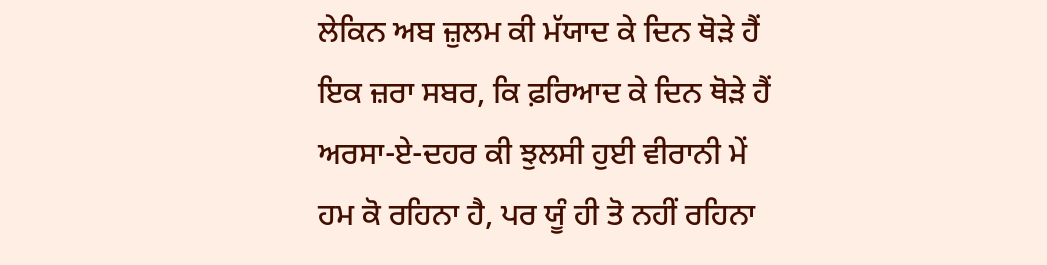ਲੇਕਿਨ ਅਬ ਜ਼ੁਲਮ ਕੀ ਮੱਯਾਦ ਕੇ ਦਿਨ ਥੋੜੇ ਹੈਂ
ਇਕ ਜ਼ਰਾ ਸਬਰ, ਕਿ ਫ਼ਰਿਆਦ ਕੇ ਦਿਨ ਥੋੜੇ ਹੈਂ
ਅਰਸਾ-ਏ-ਦਹਰ ਕੀ ਝੁਲਸੀ ਹੁਈ ਵੀਰਾਨੀ ਮੇਂ
ਹਮ ਕੋ ਰਹਿਨਾ ਹੈ, ਪਰ ਯੂੰ ਹੀ ਤੋ ਨਹੀਂ ਰਹਿਨਾ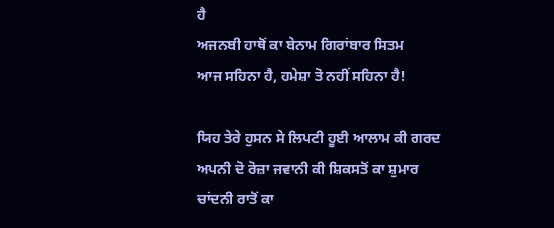ਹੈ
ਅਜਨਬੀ ਹਾਥੋਂ ਕਾ ਬੇਨਾਮ ਗਿਰਾਂਬਾਰ ਸਿਤਮ
ਆਜ ਸਹਿਨਾ ਹੈ, ਹਮੇਸ਼ਾ ਤੋ ਨਹੀਂ ਸਹਿਨਾ ਹੈ!

ਯਿਹ ਤੇਰੇ ਹੁਸਨ ਸੇ ਲਿਪਟੀ ਹੂਈ ਆਲਾਮ ਕੀ ਗਰਦ
ਅਪਨੀ ਦੋ ਰੋਜ਼ਾ ਜਵਾਨੀ ਕੀ ਸ਼ਿਕਸਤੋਂ ਕਾ ਸ਼ੁਮਾਰ
ਚਾਂਦਨੀ ਰਾਤੋਂ ਕਾ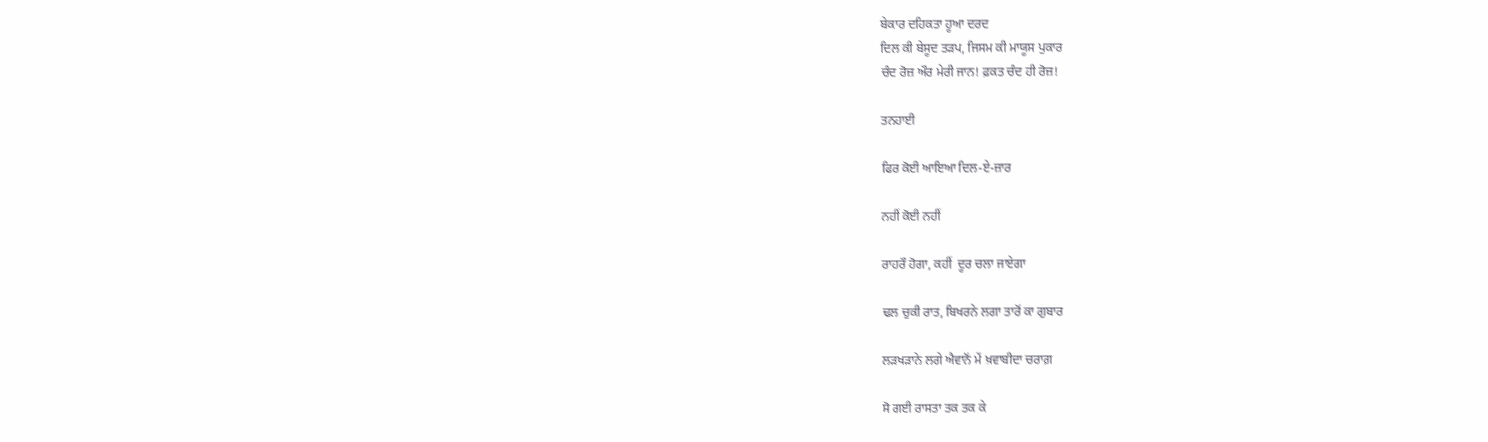ਬੇਕਾਰ ਦਹਿਕਤਾ ਹੂਆ ਦਰਦ
ਦਿਲ ਕੀ ਬੇਸੂਦ ਤੜਪ, ਜਿਸਮ ਕੀ ਮਾਯੂਸ ਪੁਕਾਰ
ਚੰਦ ਰੋਜ਼ ਔਰ ਮੇਰੀ ਜਾਨ! ਫ਼ਕਤ ਚੰਦ ਹੀ ਰੋਜ਼!

ਤਨਹਾਈ

ਫਿਰ ਕੋਈ ਆਇਆ ਦਿਲ-ਏ-ਜ਼ਾਰ

ਨਹੀਂ ਕੋਈ ਨਹੀਂ

ਰਾਹਰੌ ਹੋਗਾ, ਕਹੀਂ  ਦੂਰ ਚਲਾ ਜਾਏਗਾ

ਢਲ ਚੁਕੀ ਰਾਤ, ਬਿਖਰਨੇ ਲਗਾ ਤਾਰੋਂ ਕਾ ਗੁਬਾਰ

ਲੜਖੜਾਨੇ ਲਗੇ ਐਵਾਨੋਂ ਮੇਂ ਖ਼ਵਾਬੀਦਾ ਚਰਾਗ਼

ਸੋ ਗਈ ਰਾਸਤਾ ਤਕ ਤਕ ਕੇ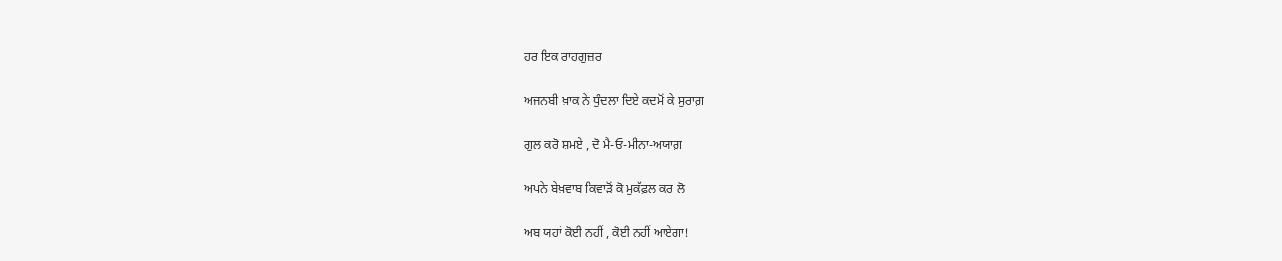ਹਰ ਇਕ ਰਾਹਗੁਜ਼ਰ

ਅਜਨਬੀ ਖ਼ਾਕ ਨੇ ਧੁੰਦਲਾ ਦਿਏ ਕਦਮੋਂ ਕੇ ਸੁਰਾਗ਼

ਗੁਲ ਕਰੋ ਸ਼ਮਏ , ਦੋ ਮੈ-ਓ-ਮੀਨਾ-ਅਯਾਗ਼

ਅਪਨੇ ਬੇਖ਼ਵਾਬ ਕਿਵਾੜੋਂ ਕੋ ਮੁਕੱਫ਼ਲ ਕਰ ਲੋ

ਅਬ ਯਹਾਂ ਕੋਈ ਨਹੀਂ , ਕੋਈ ਨਹੀਂ ਆਏਗਾ!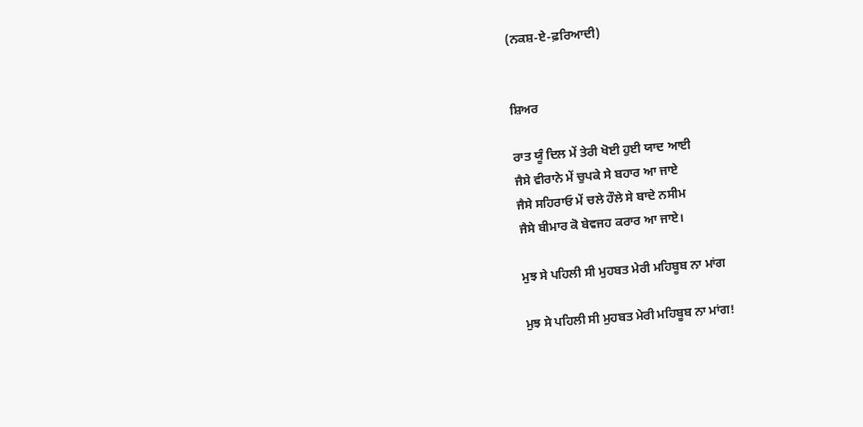(ਨਕਸ਼-ਏ-ਫ਼ਰਿਆਦੀ)


ਸ਼ਿਅਰ

ਰਾਤ ਯੂੰ ਦਿਲ ਮੇਂ ਤੇਰੀ ਖੋਈ ਹੁਈ ਯਾਦ ਆਈ
ਜੈਸੇ ਵੀਰਾਨੇ ਮੇਂ ਚੁਪਕੇ ਸੇ ਬਹਾਰ ਆ ਜਾਏ
ਜੈਸੇ ਸਹਿਰਾਓ ਮੇਂ ਚਲੇ ਹੌਲੇ ਸੇ ਬਾਦੇ ਨਸੀਮ
ਜੈਸੇ ਬੀਮਾਰ ਕੋ ਬੇਵਜਹ ਕਰਾਰ ਆ ਜਾਏ।

ਮੁਝ ਸੇ ਪਹਿਲੀ ਸੀ ਮੁਹਬਤ ਮੇਰੀ ਮਹਿਬੂਬ ਨਾ ਮਾਂਗ

ਮੁਝ ਸੇ ਪਹਿਲੀ ਸੀ ਮੁਹਬਤ ਮੇਰੀ ਮਹਿਬੂਬ ਨਾ ਮਾਂਗ!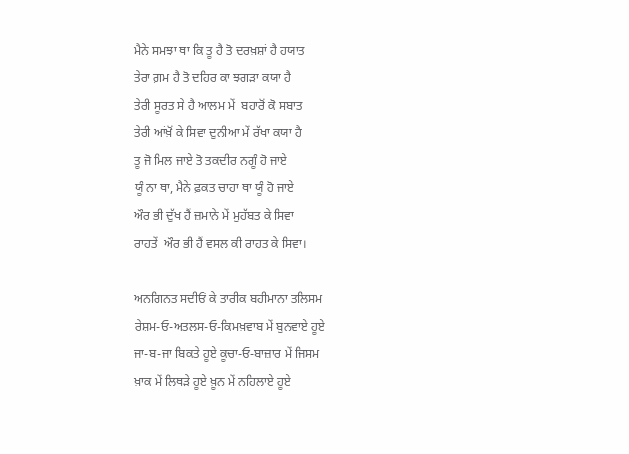ਮੈਨੇ ਸਮਝਾ ਥਾ ਕਿ ਤੂ ਹੈ ਤੋ ਦਰਖ਼ਸ਼ਾਂ ਹੈ ਹਯਾਤ
ਤੇਰਾ ਗ਼ਮ ਹੈ ਤੋ ਦਹਿਰ ਕਾ ਝਗੜਾ ਕਯਾ ਹੈ
ਤੇਰੀ ਸੂਰਤ ਸੇ ਹੈ ਆਲਮ ਮੇਂ  ਬਹਾਰੋਂ ਕੋ ਸਬਾਤ
ਤੇਰੀ ਆਂਖ਼ੋਂ ਕੇ ਸਿਵਾ ਦੁਨੀਆ ਮੇਂ ਰੱਖਾ ਕਯਾ ਹੈ
ਤੂ ਜੋ ਮਿਲ ਜਾਏ ਤੋ ਤਕਦੀਰ ਨਗੂੰ ਹੋ ਜਾਏ
ਯੂੰ ਨਾ ਥਾ, ਮੈਨੇ ਫ਼ਕਤ ਚਾਹਾ ਥਾ ਯੂੰ ਹੋ ਜਾਏ
ਔਰ ਭੀ ਦੁੱਖ ਹੈਂ ਜ਼ਮਾਨੇ ਮੇਂ ਮੁਹੱਬਤ ਕੇ ਸਿਵਾ
ਰਾਹਤੇਂ  ਔਰ ਭੀ ਹੈਂ ਵਸਲ ਕੀ ਰਾਹਤ ਕੇ ਸਿਵਾ।

ਅਨਗਿਨਤ ਸਦੀਓਂ ਕੇ ਤਾਰੀਕ ਬਹੀਮਾਨਾ ਤਲਿਸਮ
ਰੇਸ਼ਮ-ਓ-ਅਤਲਸ-ਓ-ਕਿਮਖ਼ਵਾਬ ਮੇਂ ਬੁਨਵਾਏ ਹੂਏ
ਜਾ-ਬ-ਜਾ ਬਿਕਤੇ ਹੂਏ ਕੂਚਾ-ਓ-ਬਾਜ਼ਾਰ ਮੇਂ ਜਿਸਮ
ਖ਼ਾਕ ਮੇਂ ਲਿਥੜੇ ਹੂਏ ਖ਼ੂਨ ਮੇਂ ਨਹਿਲਾਏ ਹੂਏ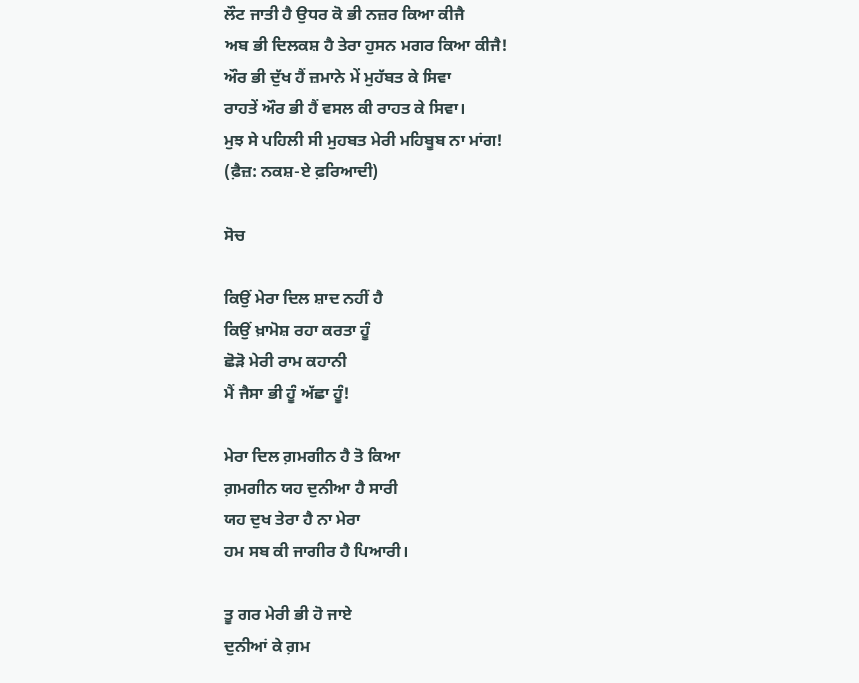ਲੌਟ ਜਾਤੀ ਹੈ ਉਧਰ ਕੋ ਭੀ ਨਜ਼ਰ ਕਿਆ ਕੀਜੈ
ਅਬ ਭੀ ਦਿਲਕਸ਼ ਹੈ ਤੇਰਾ ਹੁਸਨ ਮਗਰ ਕਿਆ ਕੀਜੈ!
ਔਰ ਭੀ ਦੁੱਖ ਹੈਂ ਜ਼ਮਾਨੇ ਮੇਂ ਮੁਹੱਬਤ ਕੇ ਸਿਵਾ
ਰਾਹਤੇਂ ਔਰ ਭੀ ਹੈਂ ਵਸਲ ਕੀ ਰਾਹਤ ਕੇ ਸਿਵਾ।
ਮੁਝ ਸੇ ਪਹਿਲੀ ਸੀ ਮੁਹਬਤ ਮੇਰੀ ਮਹਿਬੂਬ ਨਾ ਮਾਂਗ!
(ਫ਼ੈਜ਼: ਨਕਸ਼-ਏ ਫ਼ਰਿਆਦੀ)

ਸੋਚ

ਕਿਉਂ ਮੇਰਾ ਦਿਲ ਸ਼ਾਦ ਨਹੀਂ ਹੈ
ਕਿਉਂ ਖ਼ਾਮੋਸ਼ ਰਹਾ ਕਰਤਾ ਹੂੰ
ਛੋੜੋ ਮੇਰੀ ਰਾਮ ਕਹਾਨੀ
ਮੈਂ ਜੈਸਾ ਭੀ ਹੂੰ ਅੱਛਾ ਹੂੰ!

ਮੇਰਾ ਦਿਲ ਗ਼ਮਗੀਨ ਹੈ ਤੋ ਕਿਆ
ਗ਼ਮਗੀਨ ਯਹ ਦੁਨੀਆ ਹੈ ਸਾਰੀ
ਯਹ ਦੁਖ ਤੇਰਾ ਹੈ ਨਾ ਮੇਰਾ
ਹਮ ਸਬ ਕੀ ਜਾਗੀਰ ਹੈ ਪਿਆਰੀ।

ਤੂ ਗਰ ਮੇਰੀ ਭੀ ਹੋ ਜਾਏ
ਦੁਨੀਆਂ ਕੇ ਗ਼ਮ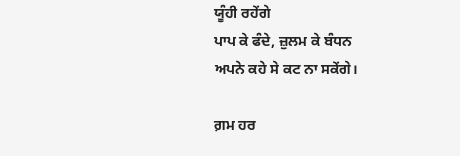ਯੂੰਹੀ ਰਹੇਂਗੇ
ਪਾਪ ਕੇ ਫੰਦੇ, ਜ਼ੁਲਮ ਕੇ ਬੰਧਨ
ਅਪਨੇ ਕਹੇ ਸੇ ਕਟ ਨਾ ਸਕੇਂਗੇ।

ਗ਼ਮ ਹਰ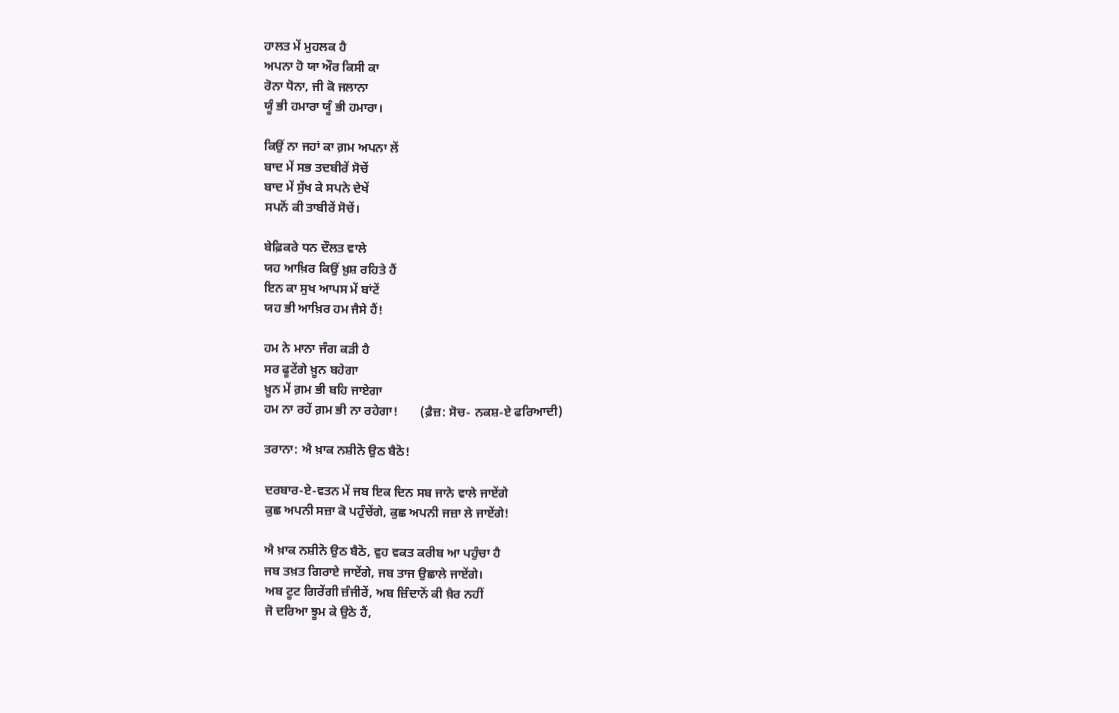ਹਾਲਤ ਮੇਂ ਮੁਹਲਕ ਹੈ
ਅਪਨਾ ਹੋ ਯਾ ਔਰ ਕਿਸੀ ਕਾ
ਰੋਨਾ ਧੋਨਾ, ਜੀ ਕੋ ਜਲਾਨਾ
ਯੂੰ ਭੀ ਹਮਾਰਾ ਯੂੰ ਭੀ ਹਮਾਰਾ।

ਕਿਉਂ ਨਾ ਜਹਾਂ ਕਾ ਗ਼ਮ ਅਪਨਾ ਲੇਂ
ਬਾਦ ਮੇਂ ਸਭ ਤਦਬੀਰੇਂ ਸੋਚੇਂ
ਬਾਦ ਮੇਂ ਸੁੱਖ ਕੇ ਸਪਨੇ ਦੇਖੇਂ
ਸਪਨੋਂ ਕੀ ਤਾਬੀਰੇਂ ਸੋਚੇਂ।

ਬੇਫ਼ਿਕਰੇ ਧਨ ਦੌਲਤ ਵਾਲੇ
ਯਹ ਆਖ਼ਿਰ ਕਿਉਂ ਖ਼ੁਸ਼ ਰਹਿਤੇ ਹੈਂ
ਇਨ ਕਾ ਸੁਖ ਆਪਸ ਮੇਂ ਬਾਂਟੇਂ
ਯਹ ਭੀ ਆਖ਼ਿਰ ਹਮ ਜੈਸੇ ਹੈਂ!

ਹਮ ਨੇ ਮਾਨਾ ਜੰਗ ਕੜੀ ਹੈ
ਸਰ ਫੂਟੇਂਗੇ ਖ਼ੂਨ ਬਹੇਗਾ
ਖ਼ੂਨ ਮੇਂ ਗ਼ਮ ਭੀ ਬਹਿ ਜਾਏਗਾ
ਹਮ ਨਾ ਰਹੇਂ ਗ਼ਮ ਭੀ ਨਾ ਰਹੇਗਾ!       (ਫ਼ੈਜ਼: ਸੋਚ- ਨਕਸ਼-ਏ ਫਰਿਆਦੀ)

ਤਰਾਨਾ: ਐ ਖ਼ਾਕ ਨਸ਼ੀਨੋ ਉਠ ਬੈਠੋ!

ਦਰਬਾਰ-ਏ-ਵਤਨ ਮੇਂ ਜਬ ਇਕ ਦਿਨ ਸਬ ਜਾਨੇ ਵਾਲੇ ਜਾਏਂਗੇ
ਕੁਛ ਅਪਨੀ ਸਜ਼ਾ ਕੋ ਪਹੁੰਚੇਂਗੇ, ਕੁਛ ਅਪਨੀ ਜਜ਼ਾ ਲੇ ਜਾਏਂਗੇ!

ਐ ਖ਼ਾਕ ਨਸ਼ੀਨੋ ਉਠ ਬੈਠੋ, ਵੁਹ ਵਕਤ ਕਰੀਬ ਆ ਪਹੁੰਚਾ ਹੈ
ਜਬ ਤਖ਼ਤ ਗਿਰਾਏ ਜਾਏਂਗੇ, ਜਬ ਤਾਜ ਉਛਾਲੇ ਜਾਏਂਗੇ।
ਅਬ ਟੂਟ ਗਿਰੇਂਗੀ ਜ਼ੰਜੀਰੇਂ, ਅਬ ਜ਼ਿੰਦਾਨੋਂ ਕੀ ਖ਼ੈਰ ਨਹੀਂ
ਜੋ ਦਰਿਆ ਝੂਮ ਕੇ ਉਠੇ ਹੈਂ,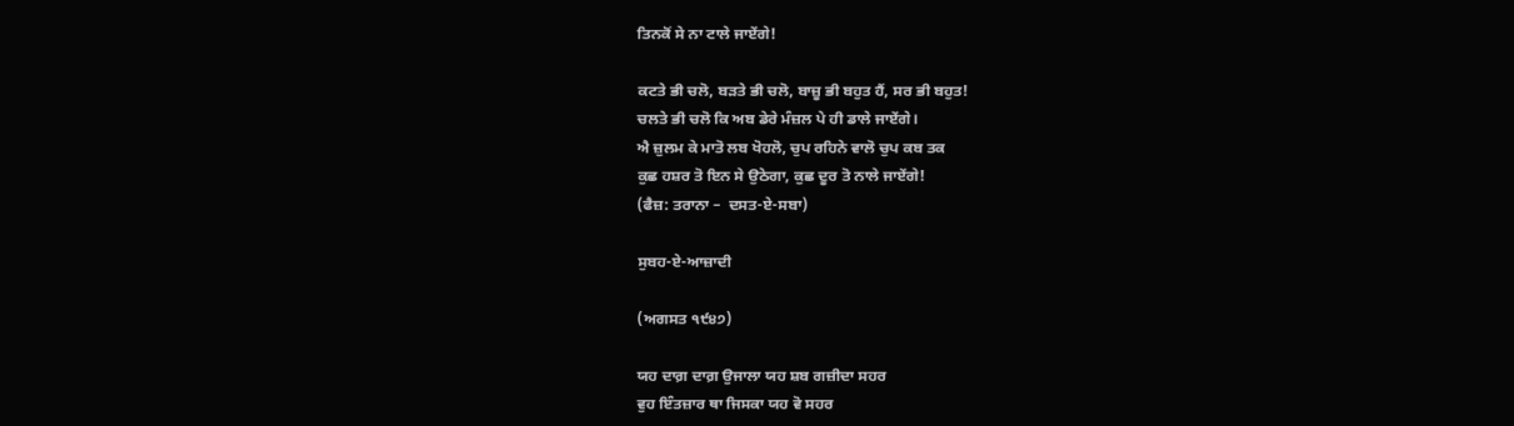ਤਿਨਕੋਂ ਸੇ ਨਾ ਟਾਲੇ ਜਾਏਂਗੇ!

ਕਟਤੇ ਭੀ ਚਲੋ, ਬੜਤੇ ਭੀ ਚਲੋ, ਬਾਜ਼ੂ ਭੀ ਬਹੁਤ ਹੈਂ, ਸਰ ਭੀ ਬਹੁਤ!
ਚਲਤੇ ਭੀ ਚਲੋ ਕਿ ਅਬ ਡੇਰੇ ਮੰਜ਼ਲ ਪੇ ਹੀ ਡਾਲੇ ਜਾਏਂਗੇ।
ਐ ਜ਼ੁਲਮ ਕੇ ਮਾਤੋ ਲਬ ਖੋਹਲੋ, ਚੁਪ ਰਹਿਨੇ ਵਾਲੋ ਚੁਪ ਕਬ ਤਕ
ਕੁਛ ਹਸ਼ਰ ਤੋ ਇਨ ਸੇ ਉਠੇਗਾ, ਕੁਛ ਦੂਰ ਤੋ ਨਾਲੇ ਜਾਏਂਗੇ!
(ਫੈਜ਼: ਤਰਾਨਾ –  ਦਸਤ-ਏ-ਸਬਾ)

ਸੁਬਹ-ਏ-ਆਜ਼ਾਦੀ

(ਅਗਸਤ ੧੯੪੭)

ਯਹ ਦਾਗ਼ ਦਾਗ਼ ਉਜਾਲਾ ਯਹ ਸ਼ਬ ਗਜ਼ੀਦਾ ਸਹਰ
ਵੁਹ ਇੰਤਜ਼ਾਰ ਥਾ ਜਿਸਕਾ ਯਹ ਵੋ ਸਹਰ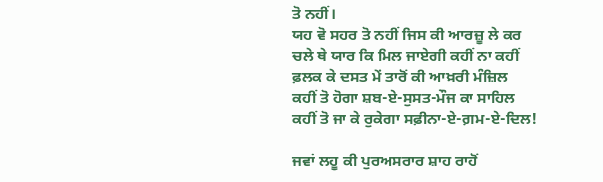ਤੋ ਨਹੀਂ।
ਯਹ ਵੋ ਸਹਰ ਤੋ ਨਹੀਂ ਜਿਸ ਕੀ ਆਰਜ਼ੂ ਲੇ ਕਰ
ਚਲੇ ਥੇ ਯਾਰ ਕਿ ਮਿਲ ਜਾਏਗੀ ਕਹੀਂ ਨਾ ਕਹੀਂ
ਫ਼ਲਕ ਕੇ ਦਸਤ ਮੇਂ ਤਾਰੋਂ ਕੀ ਆਖ਼ਰੀ ਮੰਜ਼ਿਲ
ਕਹੀਂ ਤੋ ਹੋਗਾ ਸ਼ਬ-ਏ-ਸੁਸਤ-ਮੌਜ ਕਾ ਸਾਹਿਲ
ਕਹੀਂ ਤੋ ਜਾ ਕੇ ਰੁਕੇਗਾ ਸਫ਼ੀਨਾ-ਏ-ਗ਼ਮ-ਏ-ਦਿਲ!

ਜਵਾਂ ਲਹੂ ਕੀ ਪੁਰਅਸਰਾਰ ਸ਼ਾਹ ਰਾਹੋਂ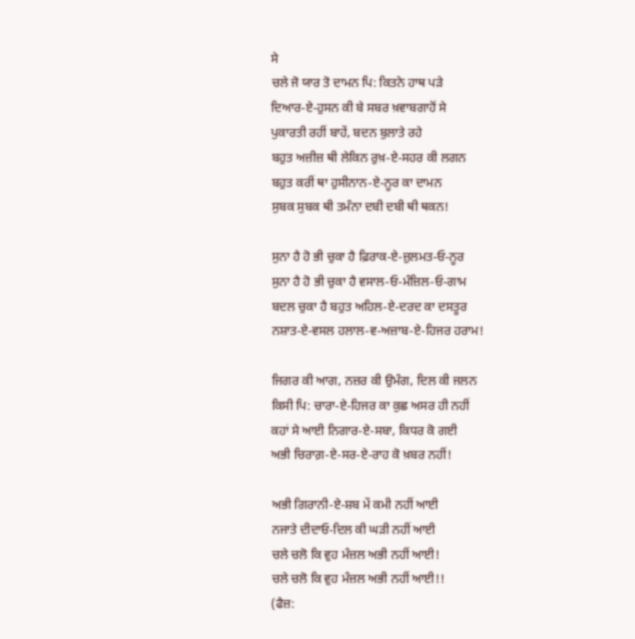ਸੇ
ਚਲੇ ਜੋ ਯਾਰ ਤੋ ਦਾਮਨ ਪਿ: ਕਿਤਨੇ ਹਾਥ ਪੜੇ
ਦਿਆਰ-ਏ-ਹੁਸਨ ਕੀ ਬੇ ਸਬਰ ਖ਼ਵਾਬਗਾਹੋਂ ਸੇ
ਪੁਕਾਰਤੀ ਰਹੀਂ ਬਾਹੇਂ, ਬਦਨ ਬੁਲਾਤੇ ਰਹੇ
ਬਹੁਤ ਅਜ਼ੀਜ਼ ਥੀ ਲੇਕਿਨ ਰੁਖ਼-ਏ-ਸਹਰ ਕੀ ਲਗਨ
ਬਹੁਤ ਕਰੀਂ ਥਾ ਹੁਸੀਨਾਨ-ਏ-ਨੂਰ ਕਾ ਦਾਮਨ
ਸੁਬਕ ਸੁਬਕ ਥੀ ਤਮੰਨਾ ਦਬੀ ਦਬੀ ਥੀ ਥਕਨ!

ਸੁਨਾ ਹੈ ਹੋ ਭੀ ਚੁਕਾ ਹੈ ਫ਼ਿਰਾਕ-ਏ-ਜ਼ੁਲਮਤ-ਓ-ਨੂਰ
ਸੁਨਾ ਹੈ ਹੋ ਭੀ ਚੁਕਾ ਹੈ ਵਸਾਲ-ਓ-ਮੰਜ਼ਿਲ-ਓ-ਗਾਮ
ਬਦਲ ਚੁਕਾ ਹੈ ਬਹੁਤ ਅਹਿਲ-ਏ-ਦਰਦ ਕਾ ਦਸਤੂਰ
ਨਸ਼ਾਤ-ਏ-ਵਸਲ ਹਲਾਲ-ਵ-ਅਜ਼ਾਬ-ਏ-ਹਿਜਰ ਹਰਾਮ!

ਜਿਗਰ ਕੀ ਆਗ, ਨਜ਼ਰ ਕੀ ਉਮੰਗ, ਦਿਲ ਕੀ ਜਲਨ
ਕਿਸੀ ਪਿ: ਚਾਰਾ-ਏ-ਹਿਜਰ ਕਾ ਕੁਛ ਅਸਰ ਹੀ ਨਹੀਂ
ਕਹਾਂ ਸੇ ਆਈ ਨਿਗਾਰ-ਏ-ਸਬਾ, ਕਿਧਰ ਕੋ ਗਈ
ਅਭੀ ਚਿਰਾਗ਼-ਏ-ਸਰ-ਏ-ਰਾਹ ਕੋ ਖ਼ਬਰ ਨਹੀਂ!

ਅਭੀ ਗਿਰਾਨੀ-ਏ-ਸ਼ਬ ਮੇਂ ਕਮੀ ਨਹੀਂ ਆਈ
ਨਜਾਤੇ ਦੀਦਾਓ-ਦਿਲ ਕੀ ਘੜੀ ਨਹੀਂ ਆਈ
ਚਲੇ ਚਲੋ ਕਿ ਵੁਹ ਮੰਜ਼ਲ ਅਭੀ ਨਹੀਂ ਆਈ!
ਚਲੇ ਚਲੋ ਕਿ ਵੁਹ ਮੰਜ਼ਲ ਅਭੀ ਨਹੀਂ ਆਈ!!
(ਫੈਜ਼: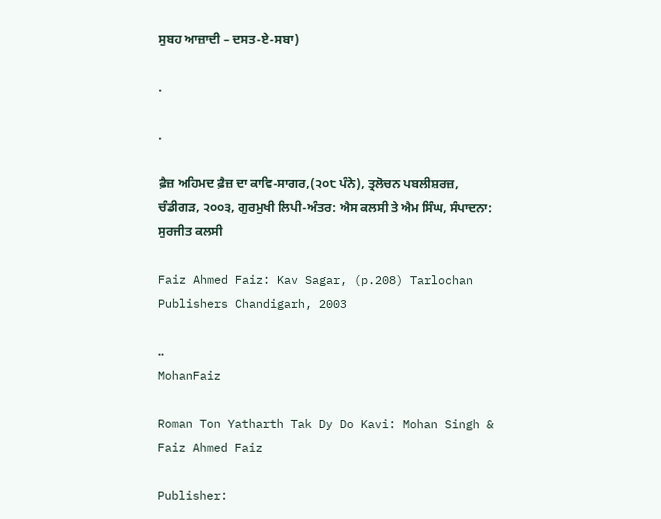ਸੁਬਹ ਆਜ਼ਾਦੀ – ਦਸਤ-ਏ-ਸਬਾ)

.

.

ਫ਼ੈਜ਼ ਅਹਿਮਦ ਫ਼ੈਜ਼ ਦਾ ਕਾਵਿ-ਸਾਗਰ,(੨੦੮ ਪੰਨੇ), ਤ੍ਰਲੋਚਨ ਪਬਲੀਸ਼ਰਜ਼, ਚੰਡੀਗੜ, ੨੦੦੩, ਗੁਰਮੁਖੀ ਲਿਪੀ-ਅੰਤਰ: ਐਸ ਕਲਸੀ ਤੇ ਐਮ ਸਿੰਘ, ਸੰਪਾਦਨਾ: ਸੁਰਜੀਤ ਕਲਸੀ

Faiz Ahmed Faiz: Kav Sagar, (p.208) Tarlochan Publishers Chandigarh, 2003

..
MohanFaiz

Roman Ton Yatharth Tak Dy Do Kavi: Mohan Singh & Faiz Ahmed Faiz

Publisher: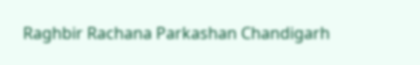Raghbir Rachana Parkashan Chandigarh